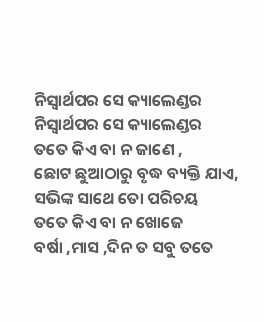ନିସ୍ୱାର୍ଥପର ସେ କ୍ୟାଲେଣ୍ଡର
ନିସ୍ୱାର୍ଥପର ସେ କ୍ୟାଲେଣ୍ଡର
ତତେ କିଏ ବା ନ ଜାଣେ ,
ଛୋଟ ଛୁଆଠାରୁ ବୃଦ୍ଧ ବ୍ୟକ୍ତି ଯାଏ,
ସଭିଙ୍କ ସାଥେ ତୋ ପରିଚୟ
ତତେ କିଏ ବା ନ ଖୋଜେ
ବର୍ଷା ,ମାସ ,ଦିନ ତ ସବୁ ତତେ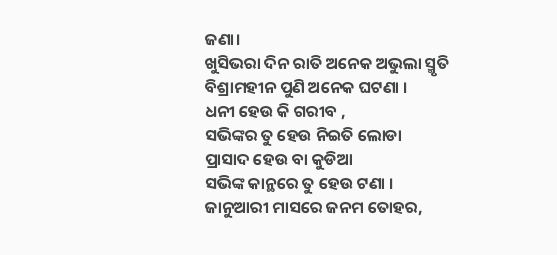ଜଣା।
ଖୁସିଭରା ଦିନ ରାତି ଅନେକ ଅଭୁଲା ସ୍ମୃତି
ବିଶ୍ରାମହୀନ ପୁଣି ଅନେକ ଘଟଣା ।
ଧନୀ ହେଉ କି ଗରୀବ ,
ସଭିଙ୍କର ତୁ ହେଉ ନିଇତି ଲୋଡା
ପ୍ରାସାଦ ହେଉ ବା କୁଡିଆ
ସଭିଙ୍କ କାନ୍ଥରେ ତୁ ହେଉ ଟଣା ।
ଜାନୁଆରୀ ମାସରେ ଜନମ ତୋହର,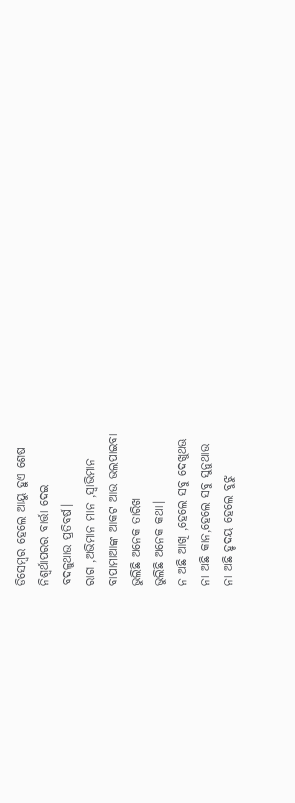ଡିସେମ୍ବର ହେଲେ ଆୟୁ ହୁଏ ଶେଷ
ନିଶ୍ୱର୍ଥାପରର ବାର୍ତ୍ତା ଦେଇ
ବଦଳୁଥାଉ ପ୍ରତିବର୍ଷ।
ରାଗ ,ଅଭିମାନ ମାନ ,ସ୍ୱାଭିମାନ
ବାପାମାଆଙ୍କ ଆକଟ ଆଉ ଭଲପାଇବା
ଭୁଲିଛି ଅନେକ ତାରିଖ
ଭୁଲିଛି ଅନେକ କଥା।
ନ ଅଛି ଆଖି ,ହେଲେ ସବୁ ଦେଖୁଥଊ
ନା ଅଛି କାନ,ହେଲେ ସବୁ ସୁନୁଥାଉ
ନା ଅଛି ହୃଦୟ ହେଲେ ବୁଝୁ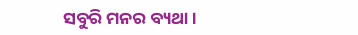ସବୁରି ମନର ବ୍ୟଥା ।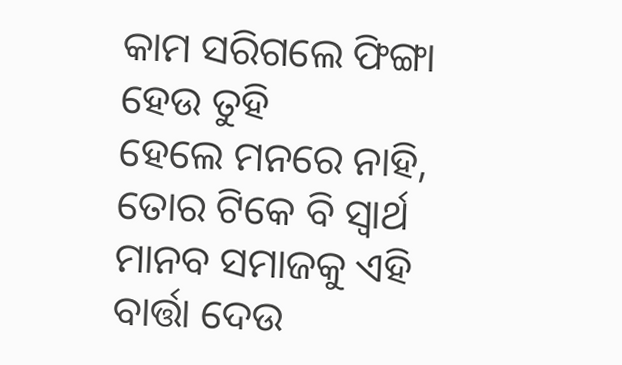କାମ ସରିଗଲେ ଫିଙ୍ଗା ହେଉ ତୁହି
ହେଲେ ମନରେ ନାହି,
ତୋର ଟିକେ ବି ସ୍ୱାର୍ଥ
ମାନବ ସମାଜକୁ ଏହି ବାର୍ତ୍ତା ଦେଉ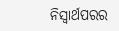ନିସ୍ୱାର୍ଥପରର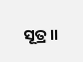ସୂତ୍ର।।